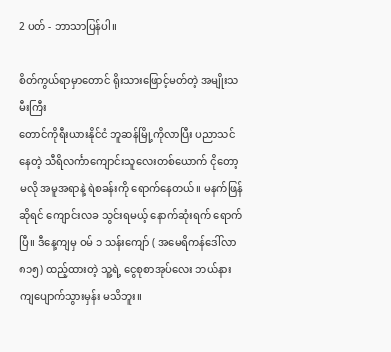2 ပတ် - ဘာသာပြန်ပါ။

စိတ်ကွယ်ရာမှာတောင် ရိုးသားဖြောင့်မတ်တဲ့ အမျိုးသမီးကြီး
တောင်ကိုရီးယားနိုင်ငံ ဘူဆန်မြို့ကိုလာပြီး ပညာသင်နေတဲ့ သီရိလင်္ကာကျောင်းသူလေးတစ်ယောက် ငိုတော့မလို အမူအရာနဲ့ ရဲစခန်းကို ရောက်နေတယ်။ မနက်ဖြန်ဆိုရင် ကျောင်းလခ သွင်းရမယ့် နောက်ဆုံးရက် ရောက်ပြီ။ ဒီနေ့ကျမှ ဝမ် ၁ သန်းကျော် ( အမေရိကန်ဒေါ်လာ ၈၁၅) ထည့်ထားတဲ့ သူ့ရဲ့ ငွေစုစာအုပ်လေး ဘယ်နား ကျပျောက်သွားမှန်း မသိဘူး။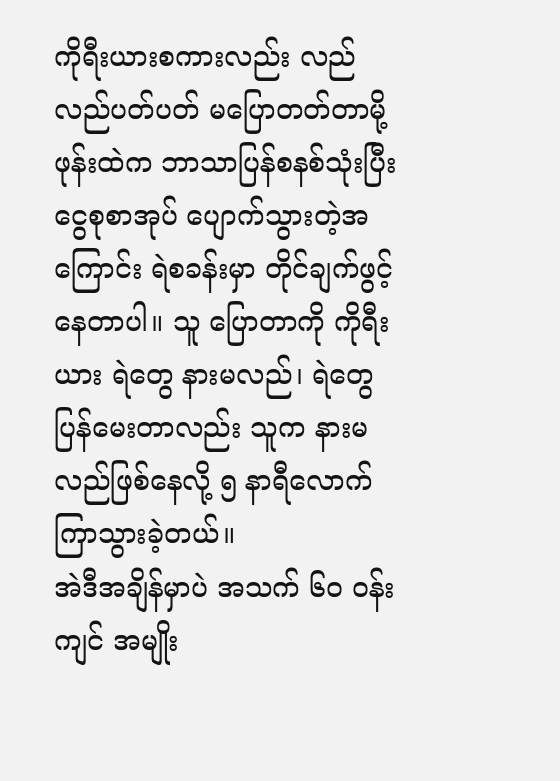ကိုရီးယားစကားလည်း လည်လည်ပတ်ပတ် မပြောတတ်တာမို့ ဖုန်းထဲက ဘာသာပြန်စနစ်သုံးပြီး ငွေစုစာအုပ် ပျောက်သွားတဲ့အကြောင်း ရဲစခန်းမှာ တိုင်ချက်ဖွင့်နေတာပါ။ သူ ပြောတာကို ကိုရီးယား ရဲတွေ နားမလည်၊ ရဲတွေ ပြန်မေးတာလည်း သူက နားမလည်ဖြစ်နေလို့ ၅ နာရီလောက် ကြာသွားခဲ့တယ်။
အဲဒီအချိန်မှာပဲ အသက် ၆၀ ဝန်းကျင် အမျိုး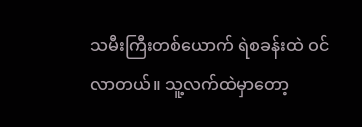သမီးကြီးတစ်ယောက် ရဲစခန်းထဲ ဝင်လာတယ်။ သူ့လက်ထဲမှာတော့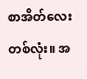စာအိတ်လေးတစ်လုံး။ အ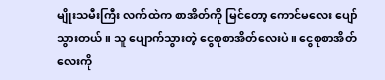မျိုးသမီးကြီး လက်ထဲက စာအိတ်ကို မြင်တော့ ကောင်မလေး ပျော်သွားတယ်။ သူ ပျောက်သွားတဲ့ ငွေစုစာအိတ်လေးပဲ။ ငွေစုစာအိတ်လေးကို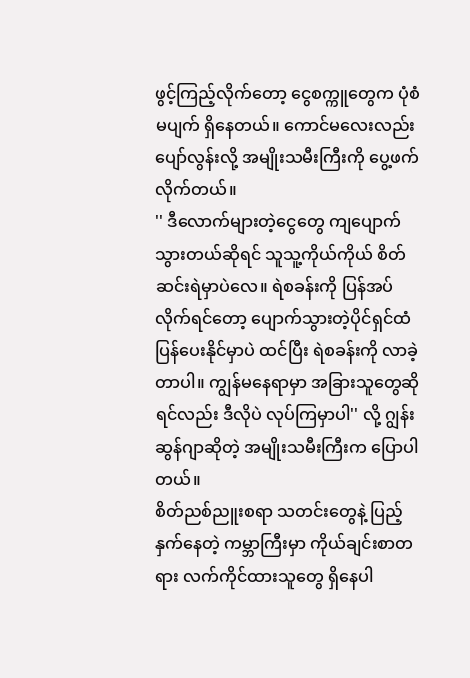ဖွင့်ကြည့်လိုက်တော့ ငွေစက္ကူတွေက ပုံစံမပျက် ရှိနေတယ်။ ကောင်မလေးလည်း ပျော်လွန်းလို့ အမျိုးသမီးကြီးကို ပွေ့ဖက်လိုက်တယ်။
'' ဒီလောက်များတဲ့ငွေတွေ ကျပျောက်သွားတယ်ဆိုရင် သူသူ့ကိုယ်ကိုယ် စိတ်ဆင်းရဲမှာပဲလေ။ ရဲစခန်းကို ပြန်အပ်လိုက်ရင်တော့ ပျောက်သွားတဲ့ပိုင်ရှင်ထံ ပြန်ပေးနိုင်မှာပဲ ထင်ပြီး ရဲစခန်းကို လာခဲ့တာပါ။ ကျွန်မနေရာမှာ အခြားသူတွေဆိုရင်လည်း ဒီလိုပဲ လုပ်ကြမှာပါ'' လို့ ဂျွန်းဆွန်ဂျာဆိုတဲ့ အမျိုးသမီးကြီးက ပြောပါတယ်။
စိတ်ညစ်ညူးစရာ သတင်းတွေနဲ့ ပြည့်နှက်နေတဲ့ ကမ္ဘာကြီးမှာ ကိုယ်ချင်းစာတရား လက်ကိုင်ထားသူတွေ ရှိနေပါ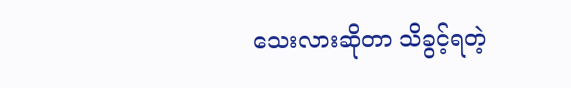သေးလားဆိုတာ သိခွင့်ရတဲ့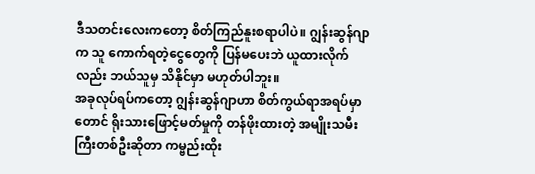ဒီသတင်းလေးကတော့ စိတ်ကြည်နူးစရာပါပဲ။ ဂျွန်းဆွန်ဂျာက သူ ကောက်ရတဲ့ငွေတွေကို ပြန်မပေးဘဲ ယူထားလိုက်လည်း ဘယ်သူမှ သိနိုင်မှာ မဟုတ်ပါဘူး။
အခုလုပ်ရပ်ကတော့ ဂျွန်းဆွန်ဂျာဟာ စိတ်ကွယ်ရာအရပ်မှာတောင် ရိုးသားဖြောင့်မတ်မှုကို တန်ဖိုးထားတဲ့ အမျိုးသမီးကြီးတစ်ဦးဆိုတာ ကမ္ဗည်းထိုး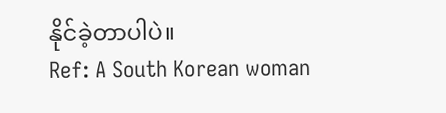နိုင်ခဲ့တာပါပဲ။
Ref: A South Korean woman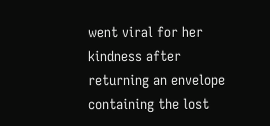went viral for her kindness after returning an envelope containing the lost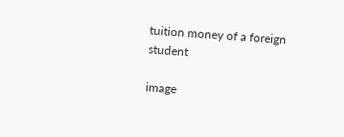tuition money of a foreign student

image